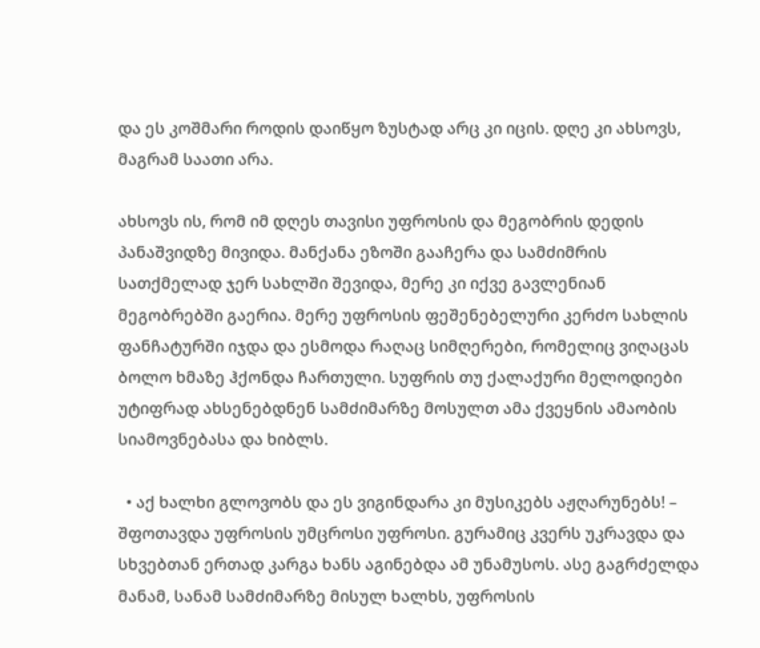და ეს კოშმარი როდის დაიწყო ზუსტად არც კი იცის. დღე კი ახსოვს, მაგრამ საათი არა.

ახსოვს ის, რომ იმ დღეს თავისი უფროსის და მეგობრის დედის პანაშვიდზე მივიდა. მანქანა ეზოში გააჩერა და სამძიმრის სათქმელად ჯერ სახლში შევიდა, მერე კი იქვე გავლენიან მეგობრებში გაერია. მერე უფროსის ფეშენებელური კერძო სახლის ფანჩატურში იჯდა და ესმოდა რაღაც სიმღერები, რომელიც ვიღაცას ბოლო ხმაზე ჰქონდა ჩართული. სუფრის თუ ქალაქური მელოდიები უტიფრად ახსენებდნენ სამძიმარზე მოსულთ ამა ქვეყნის ამაობის სიამოვნებასა და ხიბლს.

  • აქ ხალხი გლოვობს და ეს ვიგინდარა კი მუსიკებს აჟღარუნებს! – შფოთავდა უფროსის უმცროსი უფროსი. გურამიც კვერს უკრავდა და სხვებთან ერთად კარგა ხანს აგინებდა ამ უნამუსოს. ასე გაგრძელდა მანამ, სანამ სამძიმარზე მისულ ხალხს, უფროსის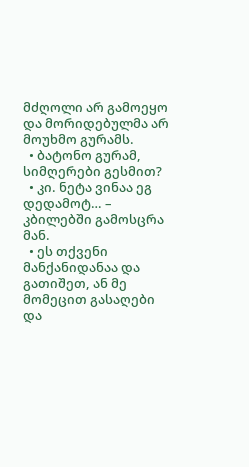მძღოლი არ გამოეყო და მორიდებულმა არ მოუხმო გურამს.
  • ბატონო გურამ, სიმღერები გესმით?
  • კი. ნეტა ვინაა ეგ დედამოტ… – კბილებში გამოსცრა მან.
  • ეს თქვენი მანქანიდანაა და გათიშეთ, ან მე მომეცით გასაღები და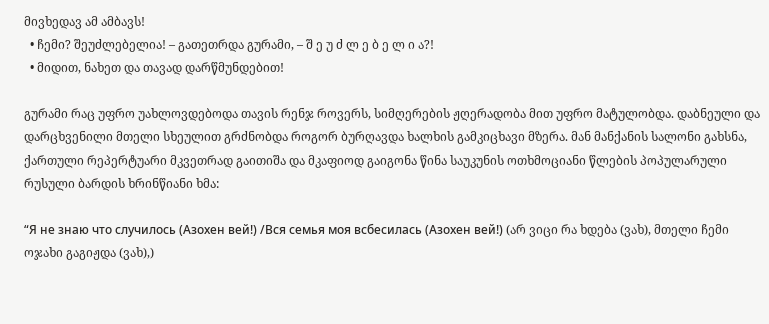მივხედავ ამ ამბავს!
  • ჩემი? შეუძლებელია! – გათეთრდა გურამი, – შ ე უ ძ ლ ე ბ ე ლ ი ა?!
  • მიდით, ნახეთ და თავად დარწმუნდებით!

გურამი რაც უფრო უახლოვდებოდა თავის რენჯ როვერს, სიმღერების ჟღერადობა მით უფრო მატულობდა. დაბნეული და დარცხვენილი მთელი სხეულით გრძნობდა როგორ ბურღავდა ხალხის გამკიცხავი მზერა. მან მანქანის სალონი გახსნა, ქართული რეპერტუარი მკვეთრად გაითიშა და მკაფიოდ გაიგონა წინა საუკუნის ოთხმოციანი წლების პოპულარული რუსული ბარდის ხრინწიანი ხმა:

“Я не знаю что случилось (Азохен вей!) /Вся семья моя всбесилась (Азохен вей!) (არ ვიცი რა ხდება (ვახ), მთელი ჩემი ოჯახი გაგიჟდა (ვახ),)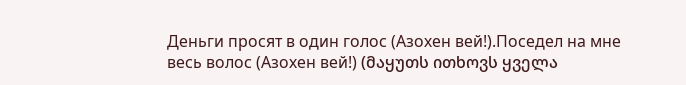Деньги просят в один голос (Азохен вей!).Поседел на мне весь волос (Азохен вей!) (მაყუთს ითხოვს ყველა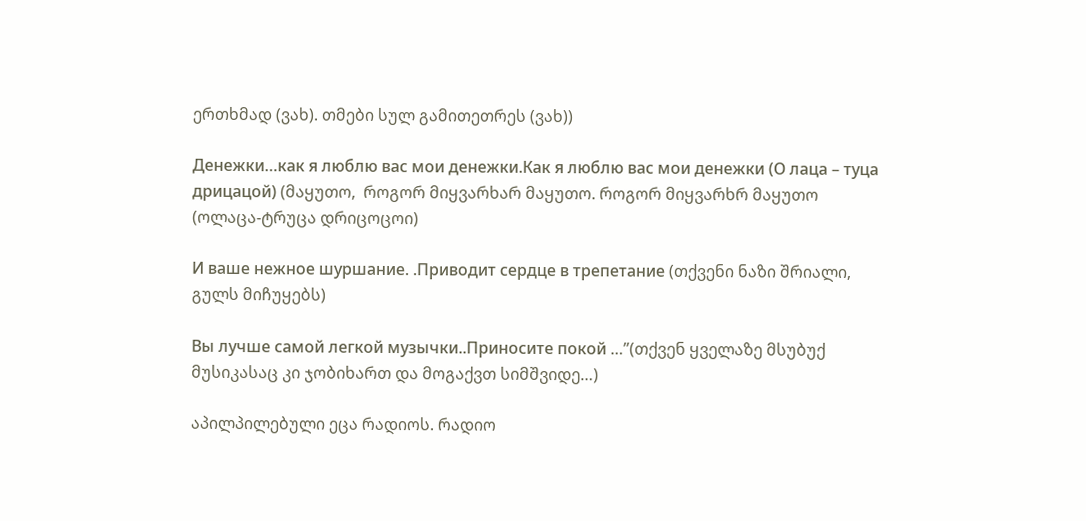ერთხმად (ვახ). თმები სულ გამითეთრეს (ვახ))

Денежки…как я люблю вас мои денежки.Как я люблю вас мои денежки (О лаца – туца дрицацой) (მაყუთო,  როგორ მიყვარხარ მაყუთო. როგორ მიყვარხრ მაყუთო (ოლაცა-ტრუცა დრიცოცოი)

И ваше нежное шуршание. .Приводит сердце в трепетание (თქვენი ნაზი შრიალი, გულს მიჩუყებს)

Вы лучше самой легкой музычки..Приносите покой …”(თქვენ ყველაზე მსუბუქ მუსიკასაც კი ჯობიხართ და მოგაქვთ სიმშვიდე…)

აპილპილებული ეცა რადიოს. რადიო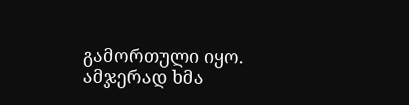გამორთული იყო. ამჯერად ხმა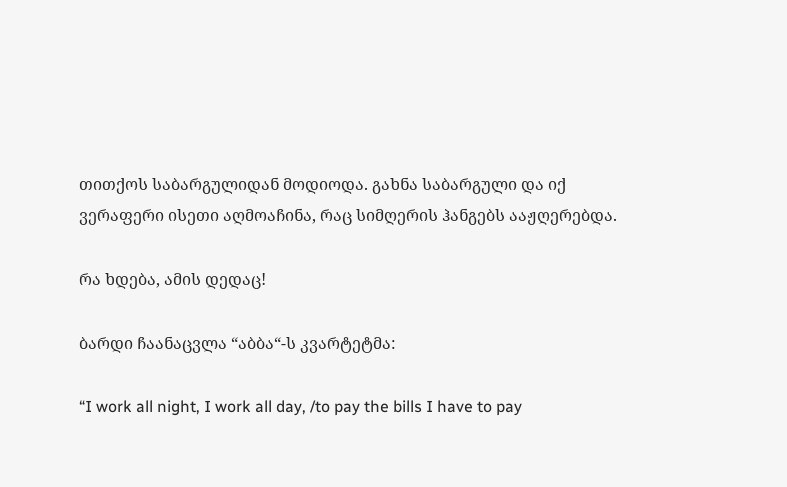თითქოს საბარგულიდან მოდიოდა. გახნა საბარგული და იქ ვერაფერი ისეთი აღმოაჩინა, რაც სიმღერის ჰანგებს ააჟღერებდა.

რა ხდება, ამის დედაც!

ბარდი ჩაანაცვლა “აბბა“-ს კვარტეტმა:

“I work all night, I work all day, /to pay the bills I have to pay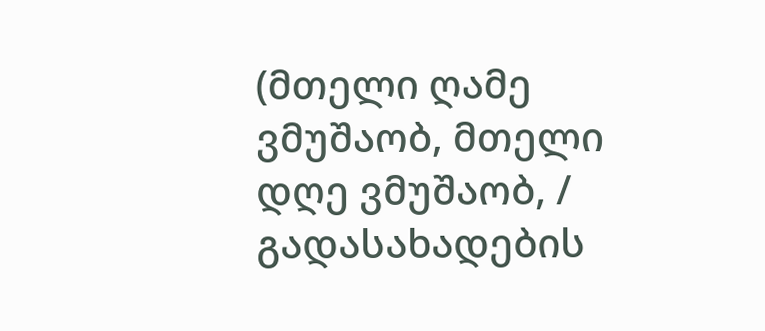(მთელი ღამე ვმუშაობ, მთელი დღე ვმუშაობ, / გადასახადების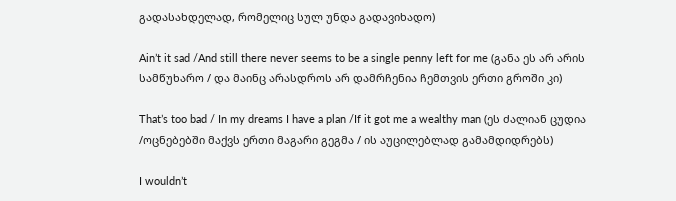გადასახდელად, რომელიც სულ უნდა გადავიხადო)

Ain’t it sad /And still there never seems to be a single penny left for me (განა ეს არ არის სამწუხარო / და მაინც არასდროს არ დამრჩენია ჩემთვის ერთი გროში კი)

That’s too bad / In my dreams I have a plan /If it got me a wealthy man (ეს ძალიან ცუდია /ოცნებებში მაქვს ერთი მაგარი გეგმა / ის აუცილებლად გამამდიდრებს)

I wouldn’t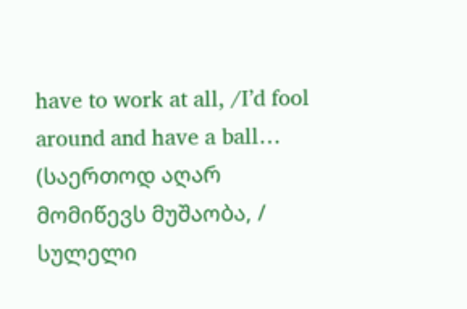have to work at all, /I’d fool around and have a ball… (საერთოდ აღარ მომიწევს მუშაობა, / სულელი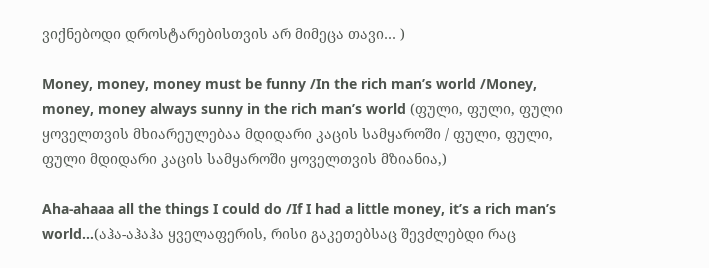ვიქნებოდი დროსტარებისთვის არ მიმეცა თავი… )

Money, money, money must be funny /In the rich man’s world /Money, money, money always sunny in the rich man’s world (ფული, ფული, ფული ყოველთვის მხიარეულებაა მდიდარი კაცის სამყაროში / ფული, ფული, ფული მდიდარი კაცის სამყაროში ყოველთვის მზიანია,)

Aha-ahaaa all the things I could do /If I had a little money, it’s a rich man’s world…(აჰა-აჰაჰა ყველაფერის, რისი გაკეთებსაც შევძლებდი რაც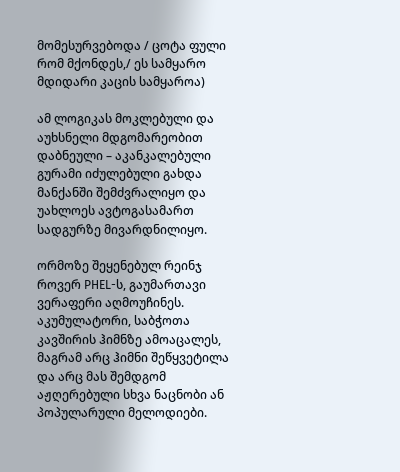მომესურვებოდა / ცოტა ფული რომ მქონდეს,/ ეს სამყარო მდიდარი კაცის სამყაროა)

ამ ლოგიკას მოკლებული და აუხსნელი მდგომარეობით დაბნეული – აკანკალებული გურამი იძულებული გახდა მანქანში შემძვრალიყო და უახლოეს ავტოგასამართ სადგურზე მივარდნილიყო.

ორმოზე შეყენებულ რეინჯ როვერ PHEL-ს, გაუმართავი ვერაფერი აღმოუჩინეს.  აკუმულატორი, საბჭოთა კავშირის ჰიმნზე ამოაცალეს, მაგრამ არც ჰიმნი შეწყვეტილა და არც მას შემდგომ აჟღერებული სხვა ნაცნობი ან პოპულარული მელოდიები.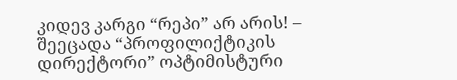კიდევ კარგი “რეპი” არ არის! – შეეცადა “პროფილიქტიკის დირექტორი” ოპტიმისტური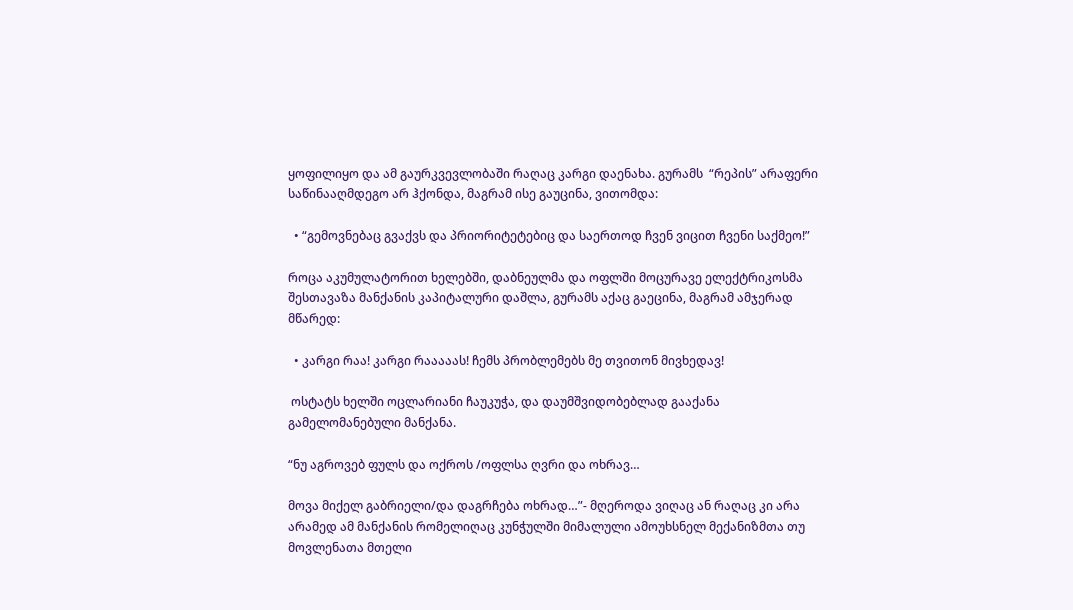ყოფილიყო და ამ გაურკვევლობაში რაღაც კარგი დაენახა. გურამს  “რეპის” არაფერი საწინააღმდეგო არ ჰქონდა, მაგრამ ისე გაუცინა, ვითომდა:

  • “გემოვნებაც გვაქვს და პრიორიტეტებიც და საერთოდ ჩვენ ვიცით ჩვენი საქმეო!”

როცა აკუმულატორით ხელებში, დაბნეულმა და ოფლში მოცურავე ელექტრიკოსმა შესთავაზა მანქანის კაპიტალური დაშლა, გურამს აქაც გაეცინა, მაგრამ ამჯერად მწარედ:

  • კარგი რაა! კარგი რააააას! ჩემს პრობლემებს მე თვითონ მივხედავ!

 ოსტატს ხელში ოცლარიანი ჩაუკუჭა, და დაუმშვიდობებლად გააქანა გამელომანებული მანქანა.

“ნუ აგროვებ ფულს და ოქროს /ოფლსა ღვრი და ოხრავ…

მოვა მიქელ გაბრიელი/და დაგრჩება ოხრად…”- მღეროდა ვიღაც ან რაღაც კი არა არამედ ამ მანქანის რომელიღაც კუნჭულში მიმალული ამოუხსნელ მექანიზმთა თუ მოვლენათა მთელი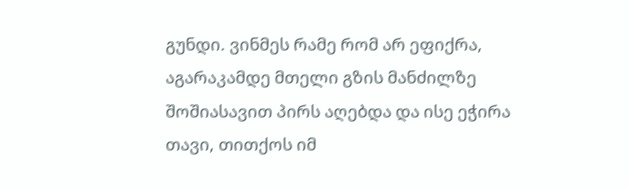გუნდი. ვინმეს რამე რომ არ ეფიქრა, აგარაკამდე მთელი გზის მანძილზე შოშიასავით პირს აღებდა და ისე ეჭირა თავი, თითქოს იმ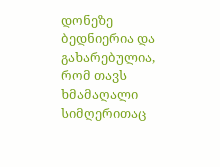დონეზე  ბედნიერია და გახარებულია, რომ თავს ხმამაღალი სიმღერითაც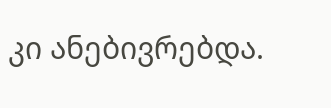კი ანებივრებდა.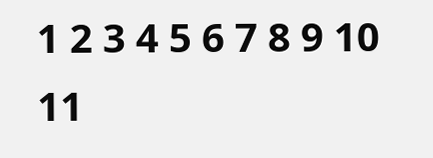1 2 3 4 5 6 7 8 9 10 11